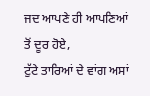ਜਦ ਆਪਣੇ ਹੀ ਆਪਣਿਆਂ ਤੋਂ ਦੂਰ ਹੋਏ,
ਟੁੱਟੇ ਤਾਰਿਆਂ ਦੇ ਵਾਂਗ ਅਸਾਂ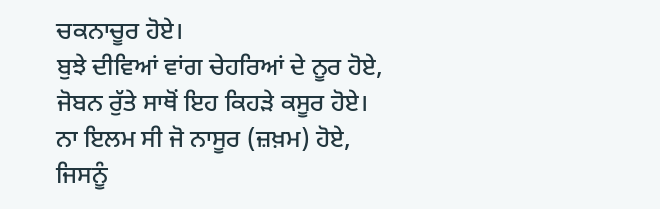ਚਕਨਾਚੂਰ ਹੋਏ।
ਬੁਝੇ ਦੀਵਿਆਂ ਵਾਂਗ ਚੇਹਰਿਆਂ ਦੇ ਨੂਰ ਹੋਏ,
ਜੋਬਨ ਰੁੱਤੇ ਸਾਥੋਂ ਇਹ ਕਿਹੜੇ ਕਸੂਰ ਹੋਏ।
ਨਾ ਇਲਮ ਸੀ ਜੋ ਨਾਸੂਰ (ਜ਼ਖ਼ਮ) ਹੋਏ,
ਜਿਸਨੂੰ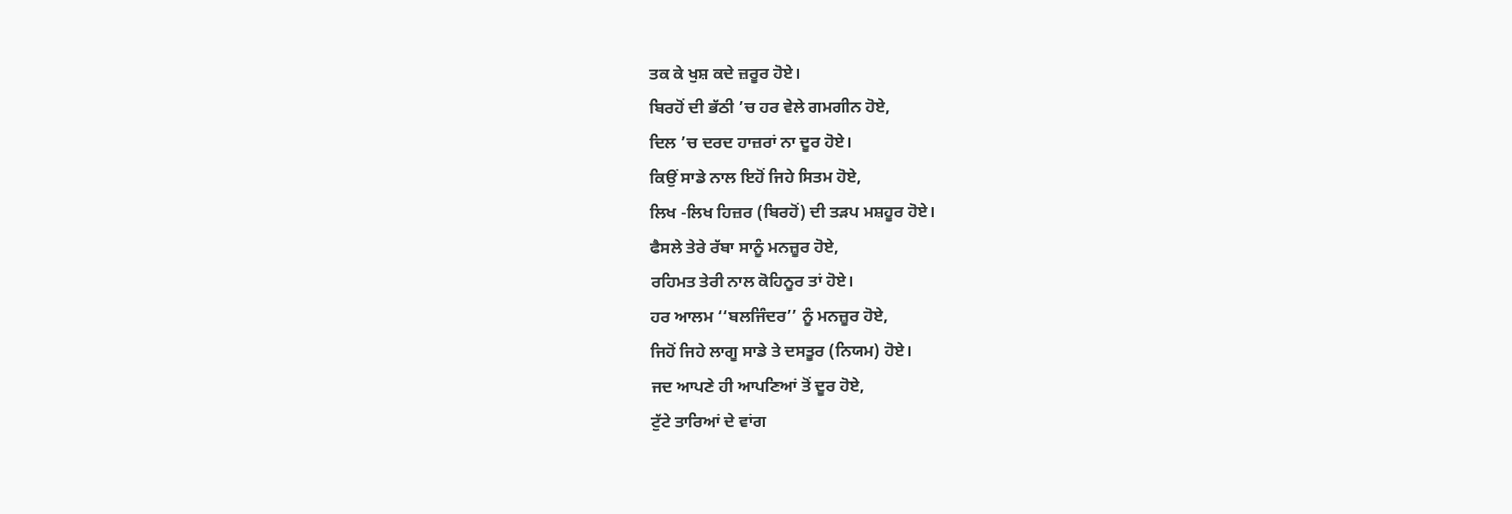ਤਕ ਕੇ ਖੁਸ਼ ਕਦੇ ਜ਼ਰੂਰ ਹੋਏ।
ਬਿਰਹੋਂ ਦੀ ਭੱਠੀ ’ਚ ਹਰ ਵੇਲੇ ਗਮਗੀਨ ਹੋਏ,
ਦਿਲ ’ਚ ਦਰਦ ਹਾਜ਼ਰਾਂ ਨਾ ਦੂਰ ਹੋਏ।
ਕਿਉਂ ਸਾਡੇ ਨਾਲ ਇਹੋਂ ਜਿਹੇ ਸਿਤਮ ਹੋਏ,
ਲਿਖ -ਲਿਖ ਹਿਜ਼ਰ (ਬਿਰਹੋਂ) ਦੀ ਤੜਪ ਮਸ਼ਹੂਰ ਹੋਏ।
ਫੈਸਲੇ ਤੇਰੇ ਰੱਬਾ ਸਾਨੂੰ ਮਨਜ਼ੂਰ ਹੋਏ,
ਰਹਿਮਤ ਤੇਰੀ ਨਾਲ ਕੋਹਿਨੂਰ ਤਾਂ ਹੋਏ।
ਹਰ ਆਲਮ ‘‘ਬਲਜਿੰਦਰ’’ ਨੂੰ ਮਨਜ਼ੂਰ ਹੋਏ,
ਜਿਹੋਂ ਜਿਹੇ ਲਾਗੂ ਸਾਡੇ ਤੇ ਦਸਤੂਰ (ਨਿਯਮ) ਹੋਏ।
ਜਦ ਆਪਣੇ ਹੀ ਆਪਣਿਆਂ ਤੋਂ ਦੂਰ ਹੋਏ,
ਟੁੱਟੇ ਤਾਰਿਆਂ ਦੇ ਵਾਂਗ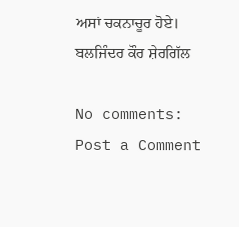ਅਸਾਂ ਚਕਨਾਚੂਰ ਹੋਏ।
ਬਲਜਿੰਦਰ ਕੌਰ ਸ਼ੇਰਗਿੱਲ

No comments:
Post a Comment